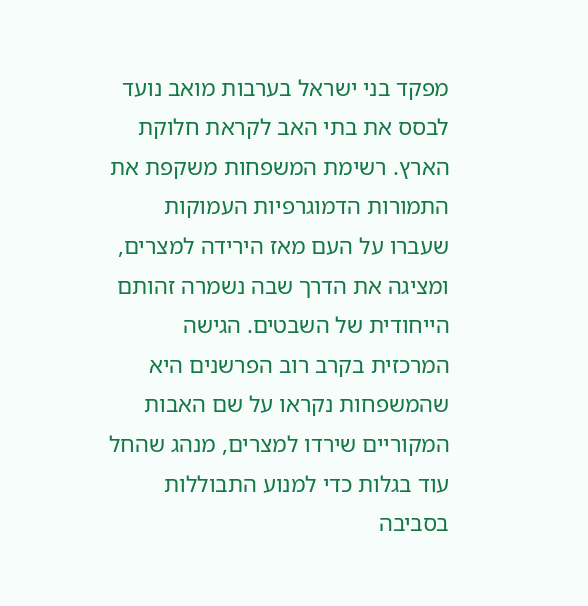מפקד בני ישראל בערבות מואב נועד לבסס את בתי האב לקראת חלוקת הארץ. רשימת המשפחות משקפת את התמורות הדמוגרפיות העמוקות שעברו על העם מאז הירידה למצרים, ומציגה את הדרך שבה נשמרה זהותם הייחודית של השבטים. הגישה המרכזית בקרב רוב הפרשנים היא שהמשפחות נקראו על שם האבות המקוריים שירדו למצרים, מנהג שהחל עוד בגלות כדי למנוע התבוללות בסביבה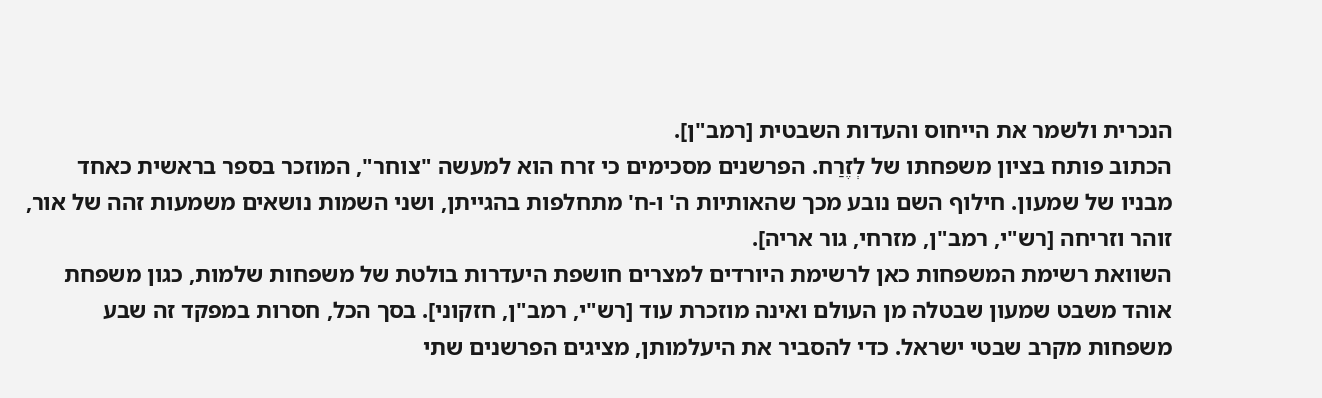הנכרית ולשמר את הייחוס והעדות השבטית [רמב"ן].
הכתוב פותח בציון משפחתו של לְזֶרַח. הפרשנים מסכימים כי זרח הוא למעשה "צוחר", המוזכר בספר בראשית כאחד מבניו של שמעון. חילוף השם נובע מכך שהאותיות ה' ו-ח' מתחלפות בהגייתן, ושני השמות נושאים משמעות זהה של אור, זוהר וזריחה [רש"י, רמב"ן, מזרחי, גור אריה].
השוואת רשימת המשפחות כאן לרשימת היורדים למצרים חושפת היעדרות בולטת של משפחות שלמות, כגון משפחת אוהד משבט שמעון שבטלה מן העולם ואינה מוזכרת עוד [רש"י, רמב"ן, חזקוני]. בסך הכל, חסרות במפקד זה שבע משפחות מקרב שבטי ישראל. כדי להסביר את היעלמותן, מציגים הפרשנים שתי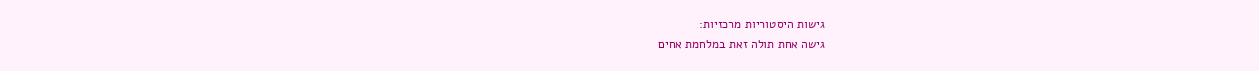גישות היסטוריות מרכזיות:
גישה אחת תולה זאת במלחמת אחים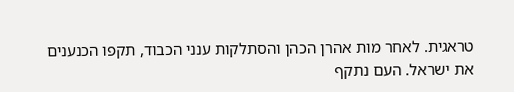טראגית. לאחר מות אהרן הכהן והסתלקות ענני הכבוד, תקפו הכנענים את ישראל. העם נתקף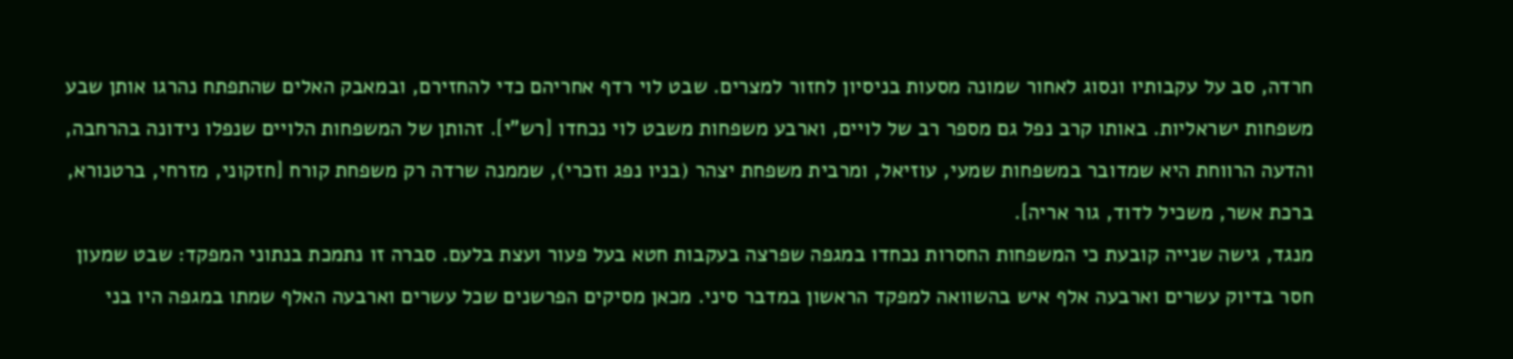חרדה, סב על עקבותיו ונסוג לאחור שמונה מסעות בניסיון לחזור למצרים. שבט לוי רדף אחריהם כדי להחזירם, ובמאבק האלים שהתפתח נהרגו אותן שבע משפחות ישראליות. באותו קרב נפל גם מספר רב של לויים, וארבע משפחות משבט לוי נכחדו [רש"י]. זהותן של המשפחות הלויים שנפלו נידונה בהרחבה, והדעה הרווחת היא שמדובר במשפחות שמעי, עוזיאל, ומרבית משפחת יצהר (בניו נפג וזכרי), שממנה שרדה רק משפחת קורח [חזקוני, מזרחי, ברטנורא, ברכת אשר, משכיל לדוד, גור אריה].
מנגד, גישה שנייה קובעת כי המשפחות החסרות נכחדו במגפה שפרצה בעקבות חטא בעל פעור ועצת בלעם. סברה זו נתמכת בנתוני המפקד: שבט שמעון חסר בדיוק עשרים וארבעה אלף איש בהשוואה למפקד הראשון במדבר סיני. מכאן מסיקים הפרשנים שכל עשרים וארבעה האלף שמתו במגפה היו בני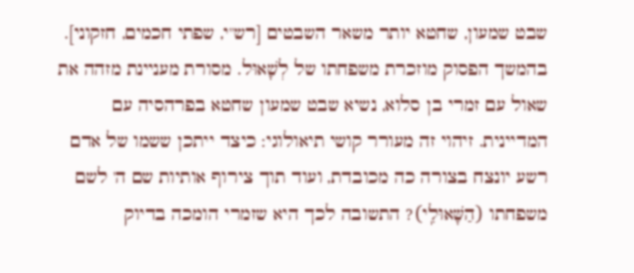שבט שמעון, שחטא יותר משאר השבטים [רש"י, שפתי חכמים, חזקוני].
בהמשך הפסוק מוזכרת משפחתו של לְשָׁאוּל. מסורת מעניינת מזהה את שאול עם זמרי בן סלוא, נשיא שבט שמעון שחטא בפרהסיה עם המדיינית. זיהוי זה מעורר קושי תיאולוגי: כיצד ייתכן ששמו של אדם רשע יונצח בצורה כה מכובדת, ועוד תוך צירוף אותיות שם ה' לשם משפחתו (הַשָּׁאוּלִֽי)? התשובה לכך היא שזמרי הומכה בדיוק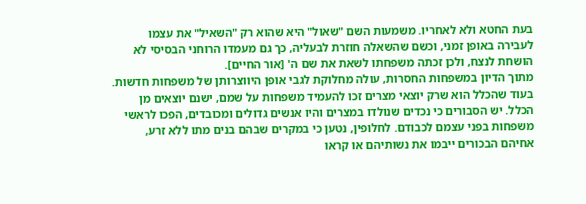בעת החטא ולא לאחריו. משמעות השם "שאול" היא שהוא רק "השאיל" את עצמו לעבירה באופן זמני, וכשם שהשאלה חוזרת לבעליה, כך גם מעמדו הרוחני הבסיסי לא הושחת לנצח, ולכן זכתה משפחתו לשאת את שם ה' [אור החיים].
מתוך הדיון במשפחות החסרות, עולה מחלוקת לגבי אופן היווצרותן של משפחות חדשות. בעוד שהכלל הוא שרק יוצאי מצרים זכו להעמיד משפחות על שמם, ישנם יוצאים מן הכלל. יש הסבורים כי נכדים שנולדו במצרים והיו אנשים גדולים ומכובדים, הפכו לראשי משפחות בפני עצמם לכבודם. לחלופין, נטען כי במקרים שבהם בנים מתו ללא זרע, אחיהם הבכורים ייבמו את נשותיהם או קראו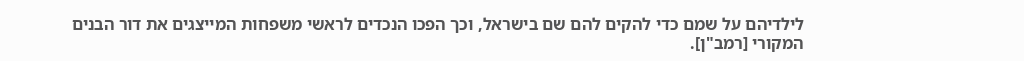לילדיהם על שמם כדי להקים להם שם בישראל, וכך הפכו הנכדים לראשי משפחות המייצגים את דור הבנים המקורי [רמב"ן].